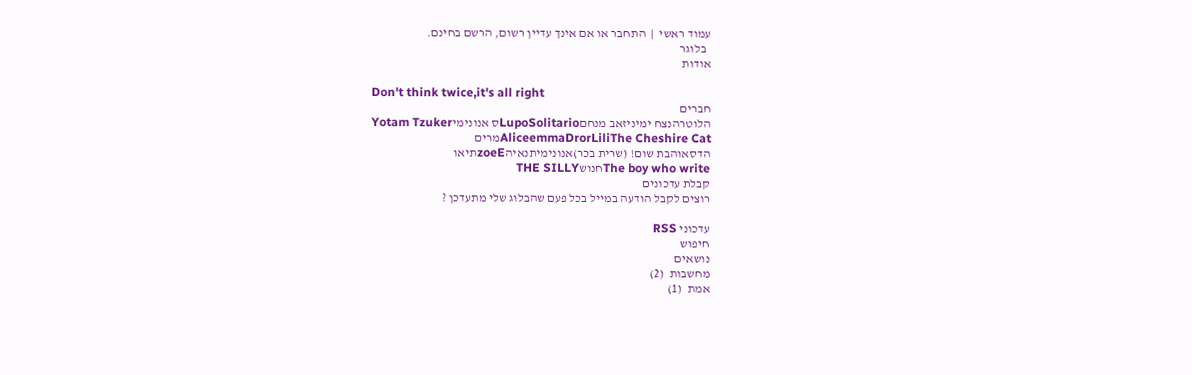עמוד ראשי  |  התחבר או אם אינך עדיין רשום, הרשם בחינם.
  בלוגר
אודות

Don't think twice,it's all right
חברים
הלוטרהנצח ימיניזאב מנחםLupoSolitarioס אנונימיYotam Tzuker
AliceemmaDrorLiliThe Cheshire Catמרים
הדסאוהבת שום! (שרית בכר)אנונימיתנאיהzoeEתיאו
The boy who writeחנושTHE SILLY
קבלת עדכונים
רוצים לקבל הודעה במייל בכל פעם שהבלוג שלי מתעדכן ?

עדכוני RSS
חיפוש
נושאים
מחשבות  (2)
אמת  (1)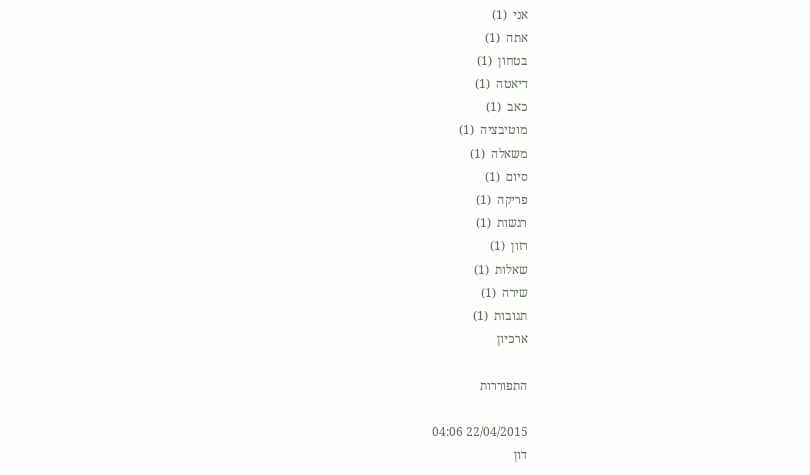אני  (1)
אתה  (1)
בטחון  (1)
דיאטה  (1)
כאב  (1)
מוטיבציה  (1)
משאלה  (1)
סיום  (1)
פריקה  (1)
רגשות  (1)
רזון  (1)
שאלות  (1)
שירה  (1)
תגובות  (1)
ארכיון

התפוררות

22/04/2015 04:06
דון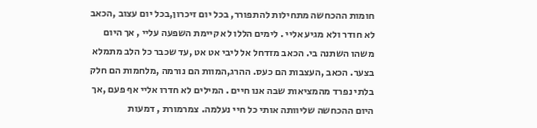חומות ההכחשה מתחילות להתפורר, בכל יום זיכרון,בכל יום עצוב ,הכאב לא חודר ולא מגיע אליי . לימים הללו לא קיימת השפעה עליי , אך היום משהו השתנה בי. הכאב מזדחל אל ליבי אט אט ,עד שכבר כל הלב מתמלא בצער. הכאב ,העצבות הם כעס. ההרג,המוות הם נורמה ,מלחמות הם חלק בלתי נפרד מהמציאות שבה אנו חיים . המילים לא חדרו אליי אף פעם ,אך היום ההכחשה שליוותה אותי כל חיי נעלמה. צמרמורת , דמעות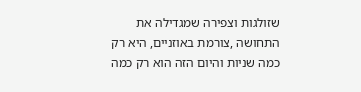שזולגות וצפירה שמגדילה את התחושה ,צורמת באוזניים, היא רק כמה שניות והיום הזה הוא רק כמה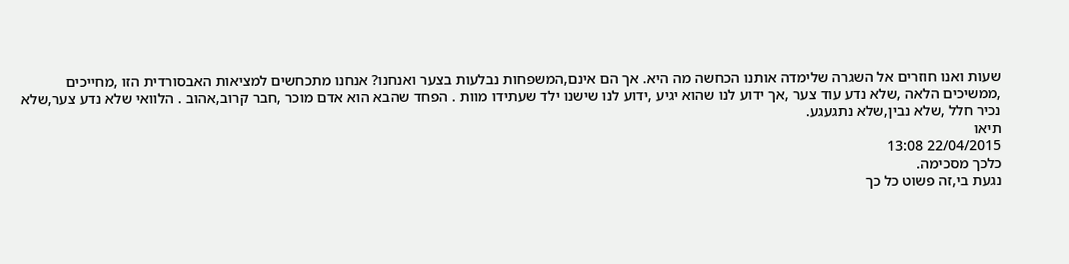שעות ואנו חוזרים אל השגרה שלימדה אותנו הכחשה מה היא. אך הם אינם,המשפחות נבלעות בצער ואנחנו? אנחנו מתכחשים למציאות האבסורדית הזו ,מחייכים ,ממשיכים הלאה ,שלא נדע עוד צער ,אך ידוע לנו שהוא יגיע ,ידוע לנו שישנו ילד שעתידו מוות . הפחד שהבא הוא אדם מוכר ,חבר קרוב,אהוב . הלוואי שלא נדע צער,שלא נכיר חלל ,שלא נבין,שלא נתגעגע.
תיאו
22/04/2015 13:08
כלכך מסכימה.
נגעת בי,זה פשוט כל כך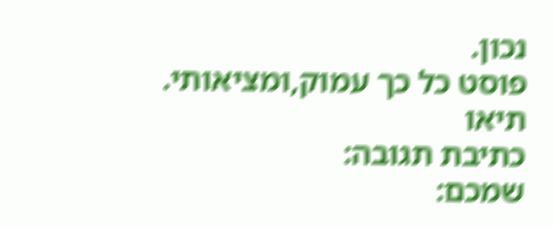נכון.
פוסט כל כך עמוק,ומציאותי.
תיאו
כתיבת תגובה:
שמכם: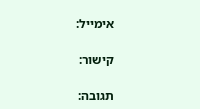אימייל:

קישור:

תגובה: